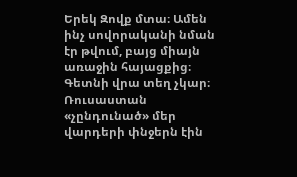Երեկ Զովք մտա։ Ամեն ինչ սովորականի նման էր թվում, բայց միայն առաջին հայացքից։ Գետնի վրա տեղ չկար։ Ռուսաստան «չընդունած» մեր վարդերի փնջերն էին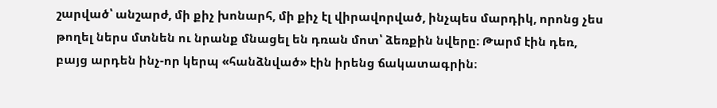շարված՝ անշարժ, մի քիչ խոնարհ, մի քիչ էլ վիրավորված, ինչպես մարդիկ, որոնց չես թողել ներս մտնեն ու նրանք մնացել են դռան մոտ՝ ձեռքին նվերը։ Թարմ էին դեռ, բայց արդեն ինչ-որ կերպ «հանձնված» էին իրենց ճակատագրին։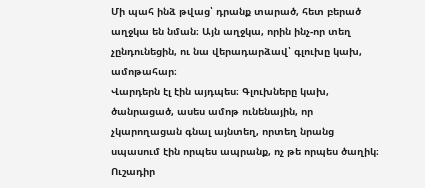Մի պահ ինձ թվաց՝ դրանք տարած, հետ բերած աղջկա են նման։ Այն աղջկա, որին ինչ-որ տեղ չընդունեցին, ու նա վերադարձավ՝ գլուխը կախ, ամոթահար։
Վարդերն էլ էին այդպես։ Գլուխները կախ, ծանրացած, ասես ամոթ ունենային, որ չկարողացան գնալ այնտեղ, որտեղ նրանց սպասում էին որպես ապրանք, ոչ թե որպես ծաղիկ։
Ուշադիր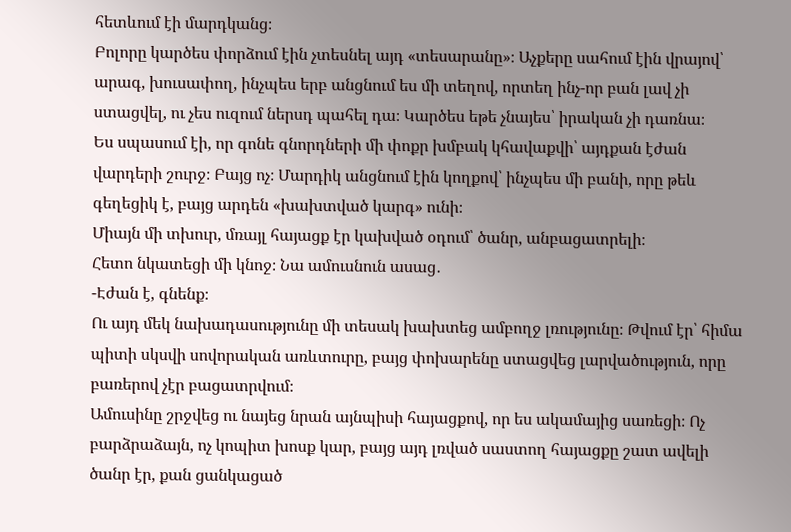հետևում էի մարդկանց։
Բոլորը կարծես փորձում էին չտեսնել այդ «տեսարանը»։ Աչքերը սահում էին վրայով՝ արագ, խուսափող, ինչպես երբ անցնում ես մի տեղով, որտեղ ինչ-որ բան լավ չի ստացվել, ու չես ուզում ներսդ պահել դա։ Կարծես եթե չնայես՝ իրական չի դառնա։
Ես սպասում էի, որ գոնե գնորդների մի փոքր խմբակ կհավաքվի՝ այդքան էժան վարդերի շուրջ։ Բայց ոչ։ Մարդիկ անցնում էին կողքով՝ ինչպես մի բանի, որը թեև գեղեցիկ է, բայց արդեն «խախտված կարգ» ունի։
Միայն մի տխուր, մռայլ հայացք էր կախված օդում՝ ծանր, անբացատրելի։
Հետո նկատեցի մի կնոջ։ Նա ամուսնուն ասաց․
-Էժան է, գնենք։
Ու այդ մեկ նախադասությունը մի տեսակ խախտեց ամբողջ լռությունը։ Թվում էր՝ հիմա պիտի սկսվի սովորական առևտուրը, բայց փոխարենը ստացվեց լարվածություն, որը բառերով չէր բացատրվում։
Ամուսինը շրջվեց ու նայեց նրան այնպիսի հայացքով, որ ես ակամայից սառեցի։ Ոչ բարձրաձայն, ոչ կոպիտ խոսք կար, բայց այդ լռված սաստող հայացքը շատ ավելի ծանր էր, քան ցանկացած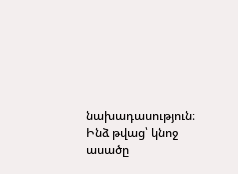նախադասություն։
Ինձ թվաց՝ կնոջ ասածը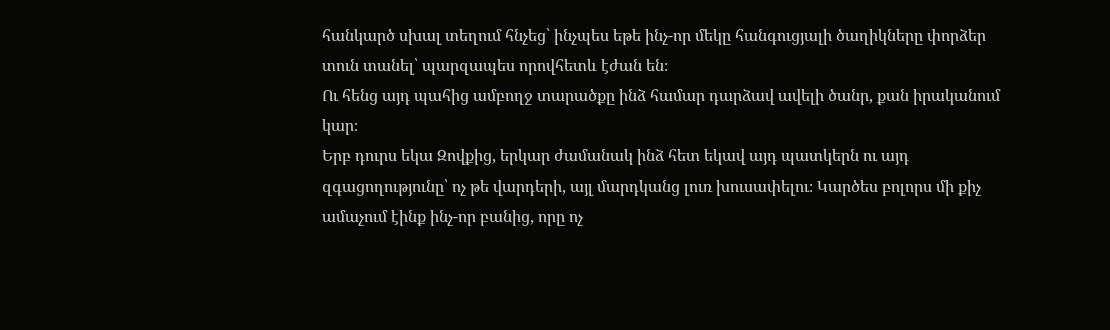հանկարծ սխալ տեղում հնչեց՝ ինչպես եթե ինչ-որ մեկը հանգուցյալի ծաղիկները փորձեր տուն տանել՝ պարզապես որովհետև էժան են։
Ու հենց այդ պահից ամբողջ տարածքը ինձ համար դարձավ ավելի ծանր, քան իրականում կար։
Երբ դուրս եկա Զովքից, երկար ժամանակ ինձ հետ եկավ այդ պատկերն ու այդ զգացողությունը՝ ոչ թե վարդերի, այլ մարդկանց լուռ խուսափելու։ Կարծես բոլորս մի քիչ ամաչում էինք ինչ-որ բանից, որը ոչ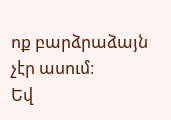ոք բարձրաձայն չէր ասում։
Եվ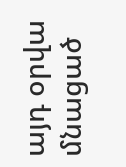այդ օրվա մնացած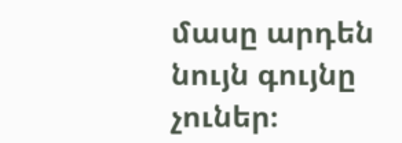մասը արդեն նույն գույնը չուներ։